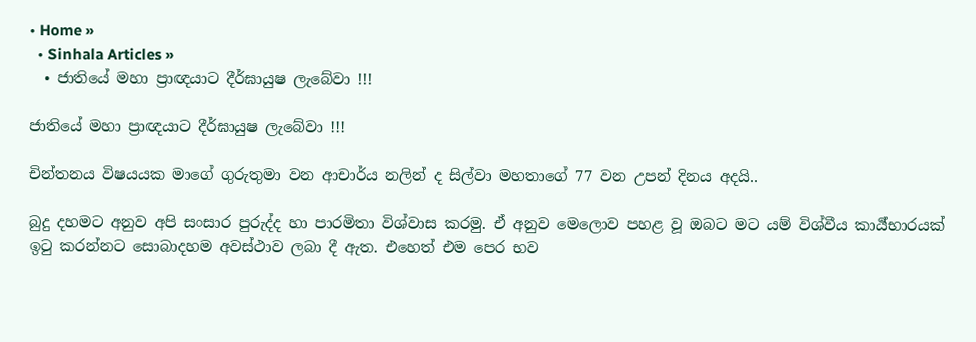• Home »
  • Sinhala Articles »
  • ජාතියේ මහා ප්‍රාඥයාට දීර්ඝායුෂ ලැබේවා !!!

ජාතියේ මහා ප්‍රාඥයාට දීර්ඝායුෂ ලැබේවා !!!

චින්තනය විෂයයක මාගේ ගුරුතුමා වන ආචාර්ය නලින් ද සිල්වා මහතාගේ 77 වන උපන් දිනය අදයි..

බුදු දහමට අනුව අපි සංසාර පුරුද්ද හා පාරමිතා විශ්වාස කරමු. ඒ අනුව මෙලොව පහළ වූ ඔබට මට යම් විශ්වීය කාර්‍ය්භාරයක් ඉටු කරන්නට සොබාදහම අවස්ථාව ලබා දී ඇත. එහෙත් එම පෙර භව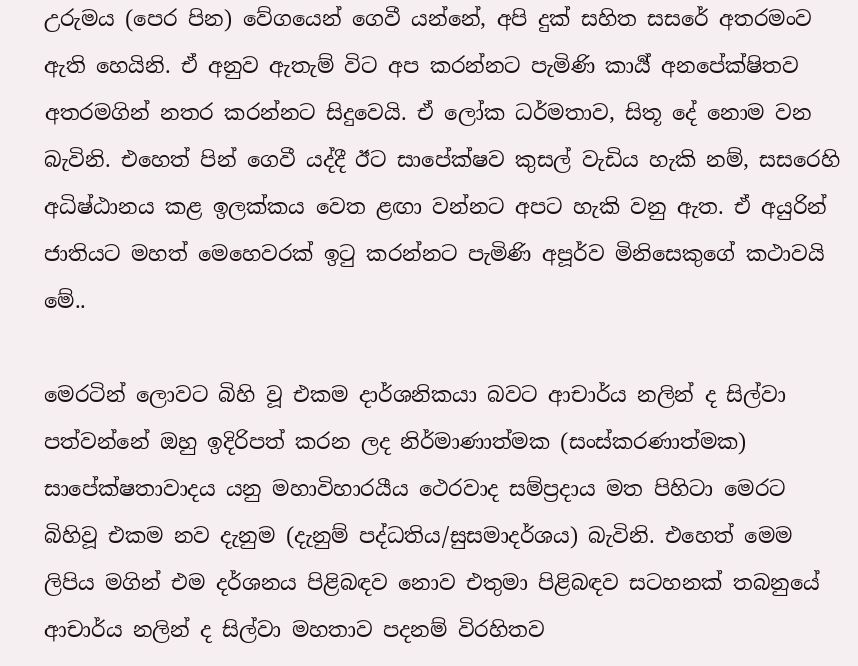උරුමය (පෙර පින) වේගයෙන් ගෙවී යන්නේ, අපි දුක් සහිත සසරේ අතරමංව ඇති හෙයිනි. ඒ අනුව ඇතැම් විට අප කරන්නට පැමිණි කාර්‍ය් අනපේක්ෂිතව අතරමගින් නතර කරන්නට සිදුවෙයි. ඒ ලෝක ධර්මතාව, සිතූ දේ නොම වන බැවිනි. එහෙත් පින් ගෙවී යද්දී ඊට සාපේක්ෂව කුසල් වැඩිය හැකි නම්, සසරෙහි අධිෂ්ඨානය කළ ඉලක්කය වෙත ළඟා වන්නට අපට හැකි වනු ඇත. ඒ අයුරින් ජාතියට මහත් මෙහෙවරක් ඉටු කරන්නට පැමිණි අපූර්ව මිනිසෙකුගේ කථාවයි මේ..

මෙරටින් ලොවට බිහි වූ එකම දාර්ශනිකයා බවට ආචාර්ය නලින් ද සිල්වා පත්වන්නේ ඔහු ඉදිරිපත් කරන ලද නිර්මාණාත්මක (සංස්කරණාත්මක) සාපේක්ෂතාවාදය යනු මහාවිහාරයීය ථෙරවාද සම්ප්‍රදාය මත පිහිටා මෙරට බිහිවූ එකම නව දැනුම (දැනුම් පද්ධතිය/සුසමාදර්ශය) බැවිනි. එහෙත් මෙම ලිපිය මගින් එම දර්ශනය පිළිබඳව නොව එතුමා පිළිබඳව සටහනක් තබනුයේ ආචාර්ය නලින් ද සිල්වා මහතාව පදනම් විරහිතව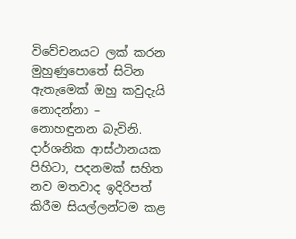විවේචනයට ලක් කරන මුහුණුපොතේ සිටින ඇතැමෙක් ඔහු කවුදැයි නොදන්නා – නොහඳුනන බැවිනි. දාර්ශනික ආස්ථානයක පිහිටා, පදනමක් සහිත නව මතවාද ඉදිරිපත් කිරීම සියල්ලන්ටම කළ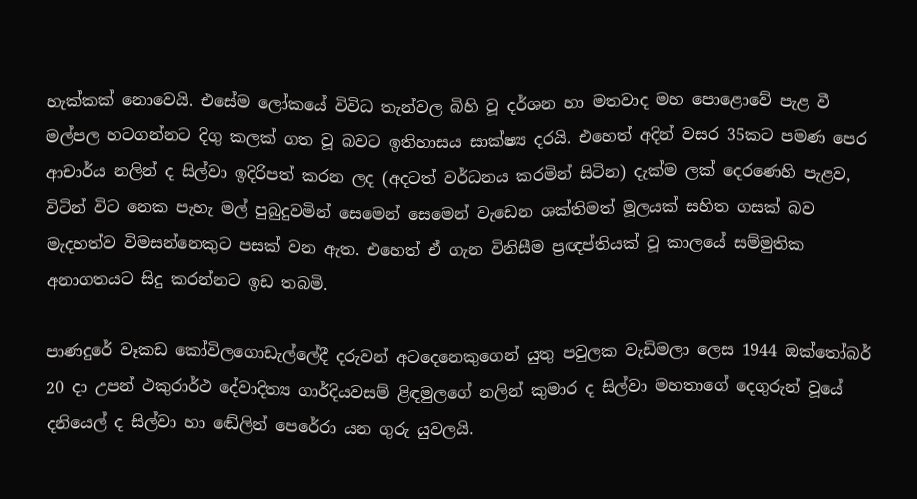හැක්කක් නොවෙයි. එසේම ලෝකයේ විවිධ තැන්වල බිහි වූ දර්ශන හා මතවාද මහ පොළොවේ පැළ වී මල්පල හටගන්නට දිගු කලක් ගත වූ බවට ඉතිහාසය සාක්ෂ්‍ය දරයි. එහෙත් අදින් වසර 35කට පමණ පෙර ආචාර්ය නලින් ද සිල්වා ඉදිරිපත් කරන ලද (අදටත් වර්ධනය කරමින් සිටින) දැක්ම ලක් දෙරණෙහි පැළව, විටින් විට නෙක පැහැ මල් පුබුදුවමින් සෙමෙන් සෙමෙන් වැඩෙන ශක්තිමත් මූලයක් සහිත ගසක් බව මැදහත්ව විමසන්නෙකුට පසක් වන ඇත. එහෙත් ඒ ගැන විනිසීම ප්‍රඥප්තියක් වූ කාලයේ සම්මුතික අනාගතයට සිදු කරන්නට ඉඩ තබමි.

පාණදුරේ වෑකඩ කෝවිලගොඩැල්ලේදී දරුවන් අටදෙනෙකුගෙන් යුතු පවුලක වැඩිමලා ලෙස 1944 ඔක්තෝබර් 20 දා උපන් ථකුරාර්ථ දේවාදිත්‍ය ගාර්දියවසම් ළිඳමුලගේ නලින් කුමාර ද සිල්වා මහතාගේ දෙගුරුන් වූයේ දනියෙල් ද සිල්වා හා ඬේලින් පෙරේරා යන ගුරු යුවලයි.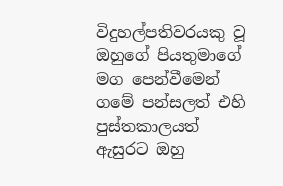විදුහල්පතිවරයකු වූ ඔහුගේ පියතුමාගේ මග පෙන්වීමෙන් ගමේ පන්සලත් එහි පුස්තකාලයත් ඇසුරට ඔහු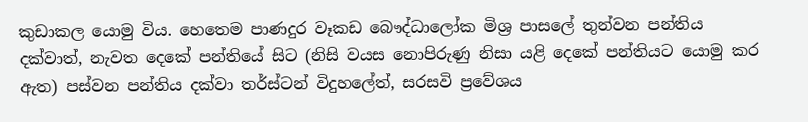කුඩාකල යොමු විය. හෙතෙම පාණදුර වෑකඩ බෞද්ධාලෝක මිශ්‍ර පාසලේ තුන්වන පන්තිය දක්වාත්, නැවත දෙකේ පන්තියේ සිට (නිසි වයස නොපිරුණු නිසා යළි දෙකේ පන්තියට යොමු කර ඇත) පස්වන පන්තිය දක්වා තර්ස්ටන් විදුහලේත්, සරසවි ප්‍රවේශය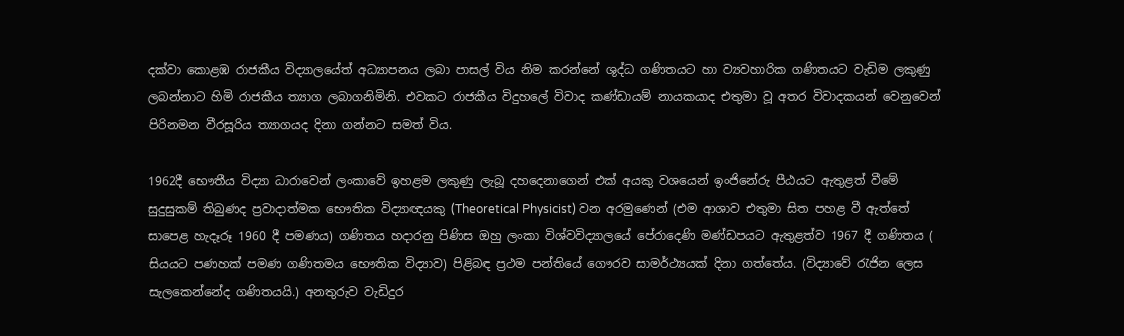දක්වා කොළඹ රාජකීය විද්‍යාලයේත් අධ්‍යාපනය ලබා පාසල් විය නිම කරන්නේ ශුද්ධ ගණිතයට හා ව්‍යවහාරික ගණිතයට වැඩිම ලකුණු ලබන්නාට හිමි රාජකීය ත්‍යාග ලබාගනිමිනි. එවකට රාජකීය විදුහලේ විවාද කණ්ඩායම් නායකයාද එතුමා වූ අතර විවාදකයන් වෙනුවෙන් පිරිනමන වීරසූරිය ත්‍යාගයද දිනා ගන්නට සමත් විය.

1962දී භෞතීය විද්‍යා ධාරාවෙන් ලංකාවේ ඉහළම ලකුණු ලැබූ දහදෙනාගෙන් එක් අයකු වශයෙන් ඉංජිනේරු පීඨයට ඇතුළත් වීමේ සුදුසුකම් තිබුණද ප්‍රවාදාත්මක භෞතික විද්‍යාඥයකු (Theoretical Physicist) වන අරමුණෙන් (එම ආශාව එතුමා සිත පහළ වී ඇත්තේ සාපෙළ හැදෑරූ 1960 දී පමණය) ගණිතය හදාරනු පිණිස ඔහු ලංකා විශ්වවිද්‍යාලයේ පේරාදෙණි මණ්ඩපයට ඇතුළත්ව 1967 දී ගණිතය ( සියයට පණහක් පමණ ගණිතමය භෞතික විද්‍යාව) පිළිබඳ ප්‍රථම පන්තියේ ගෞරව සාමර්ථ්‍යයක් දිනා ගත්තේය. (විද්‍යාවේ රැජින ලෙස සැලකෙන්නේද ගණිතයයි.) අනතුරුව වැඩිදුර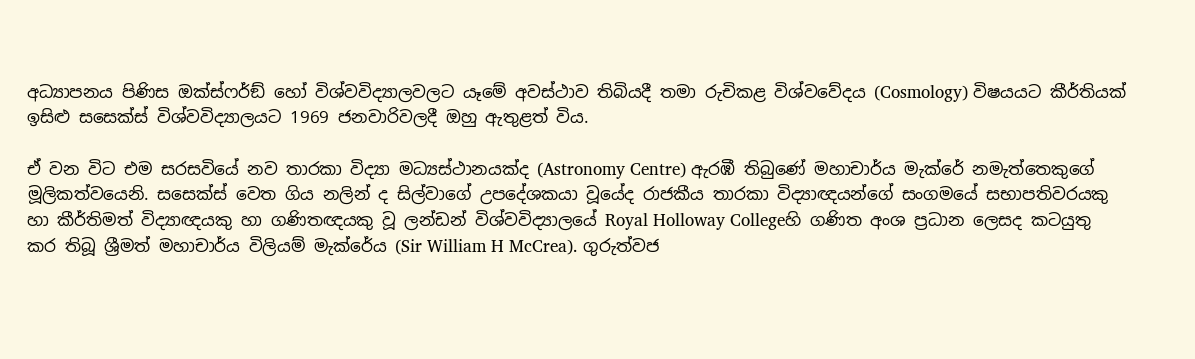අධ්‍යාපනය පිණිස ඔක්ස්ෆර්ඞ් හෝ විශ්වවිද්‍යාලවලට යෑමේ අවස්ථාව තිබියදී තමා රුචිකළ විශ්වවේදය (Cosmology) විෂයයට කීර්තියක් ඉසිළු සසෙක්ස් විශ්වවිද්‍යාලයට 1969 ජනවාරිවලදී ඔහු ඇතුළත් විය.

ඒ වන විට එම සරසවියේ නව තාරකා විද්‍යා මධ්‍යස්ථානයක්ද (Astronomy Centre) ඇරඹී තිබුණේ මහාචාර්ය මැක්රේ නමැත්තෙකුගේ මූලිකත්වයෙනි. සසෙක්ස් වෙත ගිය නලින් ද සිල්වාගේ උපදේශකයා වූයේද රාජකීය තාරකා විද්‍යාඥයන්ගේ සංගමයේ සභාපතිවරයකු හා කීර්තිමත් විද්‍යාඥයකු හා ගණිතඥයකු වූ ලන්ඩන් විශ්වවිද්‍යාලයේ Royal Holloway Collegeහි ගණිත අංශ ප්‍රධාන ලෙසද කටයුතු කර තිබූ ශ්‍රීමත් මහාචාර්ය විලියම් මැක්රේය (Sir William H McCrea). ගුරුත්වජ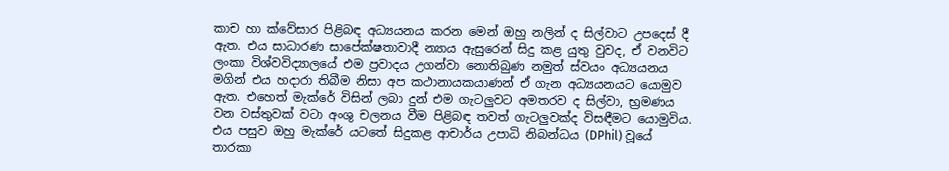කාච හා ක්වේසාර පිළිබඳ අධ්‍යයනය කරන මෙන් ඔහු නලින් ද සිල්වාට උපදෙස් දී ඇත. එය සාධාරණ සාපේක්ෂතාවාදී න්‍යාය ඇසුරෙන් සිදු කළ යුතු වුවද, ඒ වනවිට ලංකා විශ්වවිද්‍යාලයේ එම ප්‍රවාදය උගන්වා නොතිබුණ නමුත් ස්වයං අධ්‍යයනය මගින් එය හදාරා තිබීම නිසා අප කථානායකයාණන් ඒ ගැන අධ්‍යයනයට යොමුව ඇත. එහෙත් මැක්රේ විසින් ලබා දුන් එම ගැටලුවට අමතරව ද සිල්වා, භ්‍රමණය වන වස්තුවක් වටා අංශු චලනය වීම පිළිබඳ තවත් ගැටලුවක්ද විසඳීමට යොමුවිය. එය පසුව ඔහු මැක්රේ යටතේ සිදුකළ ආචාර්ය උපාධි නිබන්ධය (DPhil) වූයේ තාරකා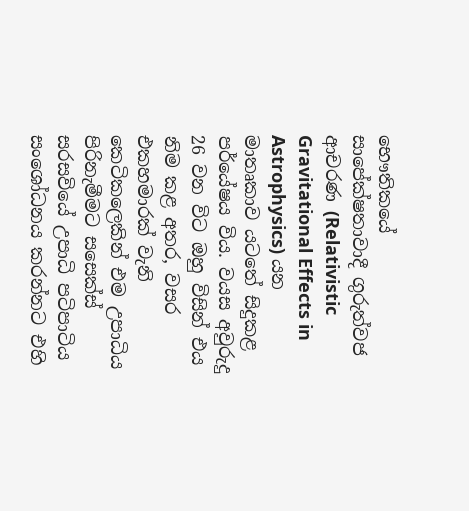භෞතිකයේ සාපේක්ෂතාවාදී ගුරුත්වජ ආචරණ (Relativistic Gravitational Effects in Astrophysics) යන මාතෘකාව යටතේ සිදුකළ පර්යේෂය විය. වයස අවුරුදු 26 වන විට ඔහු විසින් එය නිම කළ අතර, වසර එකහමාරක් වැනි කෙටිකලෙකින් එම උපාධිය පිරිනැමීමට සසෙක්ස් සරසවියේ උපාධි පටිපාටිය සංශෝධනය කරන්නට එහි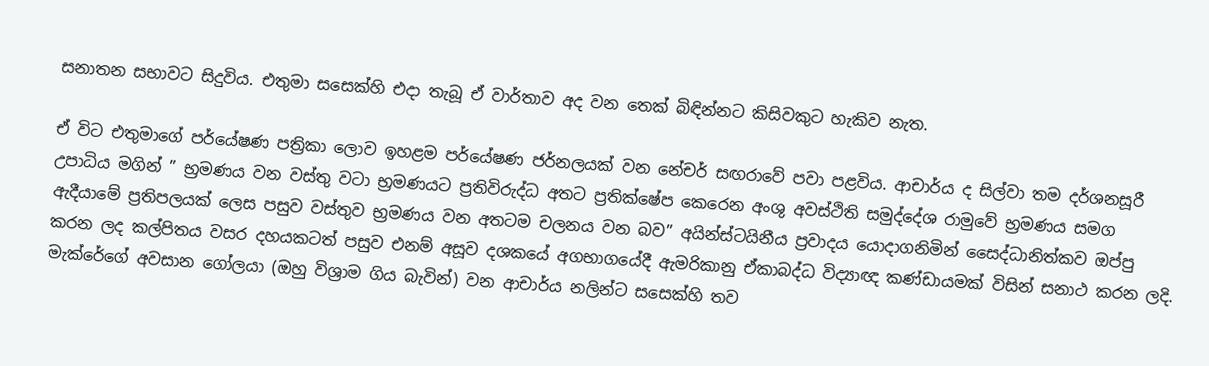සනාතන සභාවට සිදුවිය. එතුමා සසෙක්හි එදා තැබූ ඒ වාර්තාව අද වන තෙක් බිඳින්නට කිසිවකුට හැකිව නැත.

ඒ විට එතුමාගේ පර්යේෂණ පත්‍රිකා ලොව ඉහළම පර්යේෂණ ජර්නලයක් වන නේචර් සඟරාවේ පවා පළවිය. ආචාර්ය ද සිල්වා තම දර්ශනසූරී උපාධිය මගින් ” භ්‍රමණය වන වස්තු වටා භ්‍රමණයට ප්‍රතිවිරුද්ධ අතට ප්‍රතික්ෂේප කෙරෙන අංශු අවස්ථිති සමුද්දේශ රාමුවේ භ්‍රමණය සමග ඇදීයාමේ ප්‍රතිපලයක් ලෙස පසුව වස්තුව භ්‍රමණය වන අතටම චලනය වන බව” අයින්ස්ටයිනීය ප්‍රවාදය යොදාගනිමින් සෛද්ධානිත්කව ඔප්පු කරන ලද කල්පිතය වසර දහයකටත් පසුව එනම් අසූව දශකයේ අගභාගයේදී ඇමරිකානු ඒකාබද්ධ විද්‍යාඥ කණ්ඩායමක් විසින් සනාථ කරන ලදි. මැක්රේගේ අවසාන ගෝලයා (ඔහු විශ්‍රාම ගිය බැවින්) වන ආචාර්ය නලින්ට සසෙක්හි තව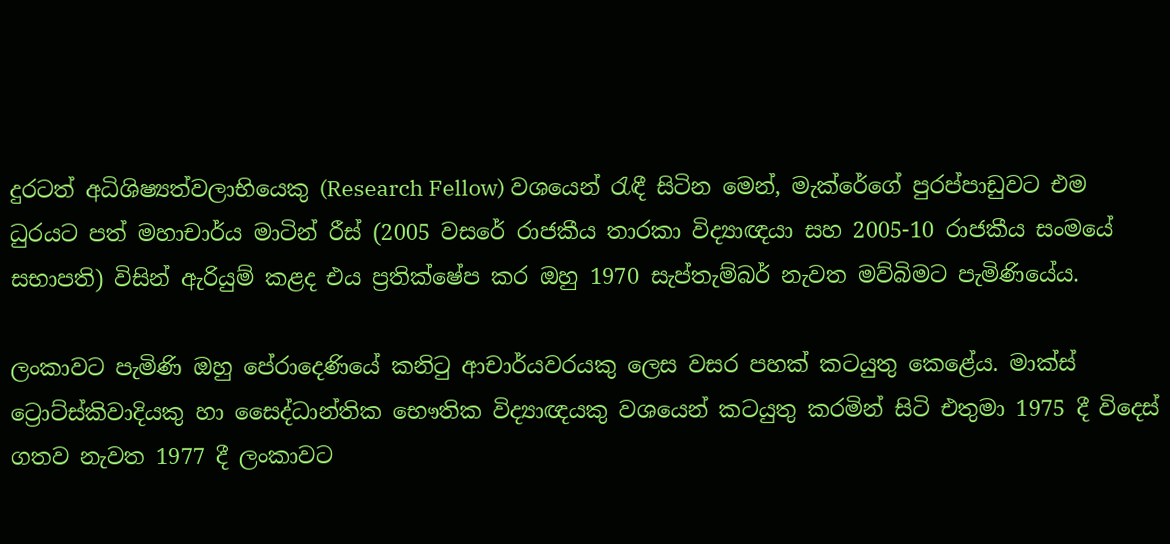දුරටත් අධිශිෂ්‍යත්වලාභියෙකු (Research Fellow) වශයෙන් රැඳී සිටින මෙන්, මැක්රේගේ පුරප්පාඩුවට එම ධුරයට පත් මහාචාර්ය මාටින් රීස් (2005 වසරේ රාජකීය තාරකා විද්‍යාඥයා සහ 2005-10 රාජකීය සංමයේ සභාපති) විසින් ඇරියුම් කළද එය ප්‍රතික්ෂේප කර ඔහු 1970 සැප්තැම්බර් නැවත මව්බිමට පැමිණියේය.

ලංකාවට පැමිණි ඔහු පේරාදෙණියේ කනිටු ආචාර්යවරයකු ලෙස වසර පහක් කටයුතු කෙළේය. මාක්ස් ට්‍රොට්ස්කිවාදියකු හා සෛද්ධාන්තික භෞතික විද්‍යාඥයකු වශයෙන් කටයුතු කරමින් සිටි එතුමා 1975 දී විදෙස් ගතව නැවත 1977 දී ලංකාවට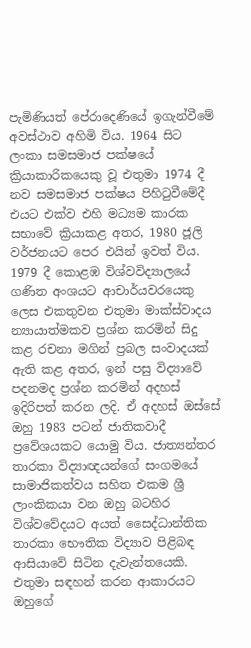පැමිණියත් පේරාදෙණියේ ඉගැන්වීමේ අවස්ථාව අහිමි විය. 1964 සිට ලංකා සමසමාජ පක්ෂයේ ක්‍රියාකාරිකයෙකු වූ එතුමා 1974 දී නව සමසමාජ පක්ෂය පිහිටුවීමේදී එයට එක්ව එහි මධ්‍යම කාරක සභාවේ ක්‍රියාකළ අතර, 1980 ජූලි වර්ජනයට පෙර එයින් ඉවත් විය. 1979 දී කොළඹ විශ්වවිද්‍යාලයේ ගණිත අංශයට ආචාර්යවරයෙකු ලෙස එකතුවන එතුමා මාක්ස්වාදය න්‍යායාත්මකව ප්‍රශ්න කරමින් සිදු කළ රචනා මගින් ප්‍රබල සංවාදයක් ඇති කළ අතර, ඉන් පසු විද්‍යාවේ පදනමද ප්‍රශ්න කරමින් අදහස් ඉදිරිපත් කරන ලදි. ඒ අදහස් ඔස්සේ ඔහු 1983 පටන් ජාතිකවාදී ප්‍රවේශයකට යොමු විය. ජාත්‍යන්තර තාරකා විද්‍යාඥයන්ගේ සංගමයේ සාමාජිකත්වය සහිත එකම ශ්‍රී ලාංකිකයා වන ඔහු බටහිර විශ්වවේදයට අයත් සෛද්ධාන්තික තාරකා භෞතික විද්‍යාව පිළිබඳ ආසියාවේ සිටින දැවැන්තයෙකි. එතුමා සඳහන් කරන ආකාරයට ඔහුගේ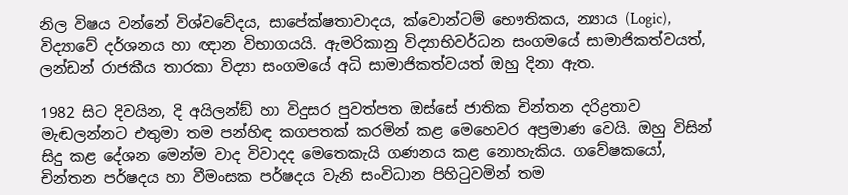නිල විෂය වන්නේ විශ්වවේදය, සාපේක්ෂතාවාදය, ක්වොන්ටම් භෞතිකය, න්‍යාය (Logic), විද්‍යාවේ දර්ශනය හා ඥාන විභාගයයි. ඇමරිකානු විද්‍යාභිවර්ධන සංගමයේ සාමාජිකත්වයත්, ලන්ඩන් රාජකීය තාරකා විද්‍යා සංගමයේ අධි සාමාජිකත්වයත් ඔහු දිනා ඇත.

1982 සිට දිවයින, දි අයිලන්ඞ් හා විදුසර පුවත්පත ඔස්සේ ජාතික චින්තන දරිද්‍රතාව මැඬලන්නට එතුමා තම පන්හිඳ කගපතක් කරමින් කළ මෙහෙවර අප්‍රමාණ වෙයි. ඔහු විසින් සිදු කළ දේශන මෙන්ම වාද විවාදද මෙතෙකැයි ගණනය කළ නොහැකිය. ගවේෂකයෝ, චින්තන පර්ෂදය හා වීමංසක පර්ෂදය වැනි සංවිධාන පිහිටුවමින් තම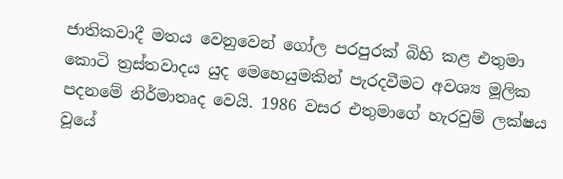ජාතිකවාදී මතය වෙනුවෙන් ගෝල පරපුරක් බිහි කළ එතුමා කොටි ත්‍රස්තවාදය යුද මෙහෙයුමකින් පැරදවීමට අවශ්‍ය මූලික පදනමේ නිර්මාතෘද වෙයි. 1986 වසර එතුමාගේ හැරවුම් ලක්ෂය වූයේ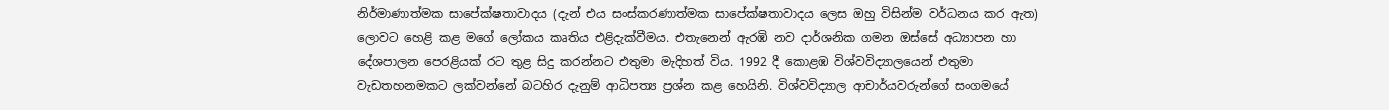නිර්මාණාත්මක සාපේක්ෂතාවාදය (දැන් එය සංස්කරණාත්මක සාපේක්ෂතාවාදය ලෙස ඔහු විසින්ම වර්ධනය කර ඇත) ලොවට හෙළි කළ මගේ ලෝකය කෘතිය එළිදැක්වීමය. එතැනෙන් ඇරඹි නව දාර්ශනික ගමන ඔස්සේ අධ්‍යාපන හා දේශපාලන පෙරළියක් රට තුළ සිදු කරන්නට එතුමා මැදිහත් විය. 1992 දී කොළඹ විශ්වවිද්‍යාලයෙන් එතුමා වැඩතහනමකට ලක්වන්නේ බටහිර දැනුම් ආධිපත්‍ය ප්‍රශ්න කළ හෙයිනි. විශ්වවිද්‍යාල ආචාර්යවරුන්ගේ සංගමයේ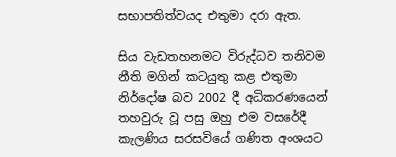සභාපතිත්වයද එතුමා දරා ඇත.

සිය වැඩතහනමට විරුද්ධව තනිවම නීති මගින් කටයුතු කළ එතුමා නිර්දෝෂ බව 2002 දී අධිකරණයෙන් තහවුරු වූ පසු ඔහු එම වසරේදී කැලණිය සරසවියේ ගණිත අංශයට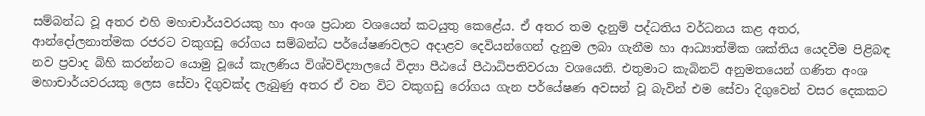සම්බන්ධ වූ අතර එහි මහාචාර්යවරයකු හා අංශ ප්‍රධාන වශයෙන් කටයුතු කෙළේය. ඒ අතර තම දැනුම් පද්ධතිය වර්ධනය කළ අතර, ආන්දෝලනාත්මක රජරට වකුගඩු රෝගය සම්බන්ධ පර්යේෂණවලට අදාළව දෙවියන්ගෙන් දැනුම ලබා ගැනීම හා ආධ්‍යාත්මික ශක්තිය යෙදවීම පිළිබඳ නව ප්‍රවාද බිහි කරන්නට යොමු වූයේ කැලණිය විශ්වවිද්‍යාලයේ විද්‍යා පීඨයේ පීඨාධිපතිවරයා වශයෙනි. එතුමාට කැබිනට් අනුමතයෙන් ගණිත අංශ මහාචාර්යවරයකු ලෙස සේවා දිගුවක්ද ලැබුණු අතර ඒ වන විට වකුගඩු රෝගය ගැන පර්යේෂණ අවසන් වූ බැවින් එම සේවා දිගුවෙන් වසර දෙකකට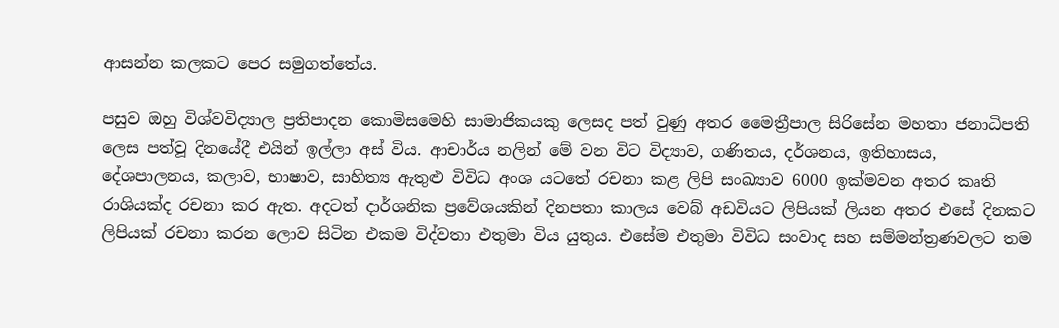ආසන්න කලකට පෙර සමුගත්තේය.

පසුව ඔහු විශ්වවිද්‍යාල ප්‍රතිපාදන කොමිසමෙහි සාමාජිකයකු ලෙසද පත් වුණු අතර මෛත්‍රීපාල සිරිසේන මහතා ජනාධිපති ලෙස පත්වූ දිනයේදී එයින් ඉල්ලා අස් විය. ආචාර්ය නලින් මේ වන විට විද්‍යාව, ගණිතය, දර්ශනය, ඉතිහාසය, දේශපාලනය, කලාව, භාෂාව, සාහිත්‍ය ඇතුළු විවිධ අංශ යටතේ රචනා කළ ලිපි සංඛ්‍යාව 6000 ඉක්මවන අතර කෘති රාශියක්ද රචනා කර ඇත. අදටත් දාර්ශනික ප්‍රවේශයකින් දිනපතා කාලය වෙබ් අඩවියට ලිපියක් ලියන අතර එසේ දිනකට ලිපියක් රචනා කරන ලොව සිටින එකම විද්වතා එතුමා විය යුතුය. එසේම එතුමා විවිධ සංවාද සහ සම්මන්ත්‍රණවලට තම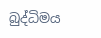බුද්ධිමය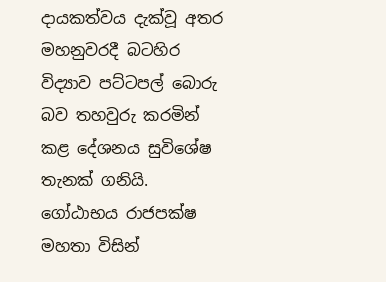දායකත්වය දැක්වූ අතර මහනුවරදී බටහිර විද්‍යාව පට්ටපල් බොරු බව තහවුරු කරමින් කළ දේශනය සුවිශේෂ තැනක් ගනියි. ගෝඨාභය රාජපක්ෂ මහතා විසින්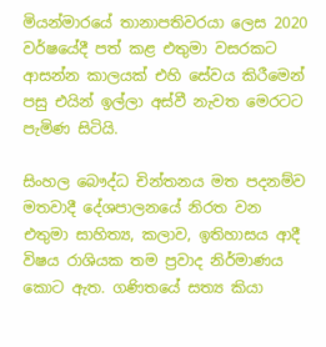මියන්මාරයේ තානාපතිවරයා ලෙස 2020 වර්ෂයේදී පත් කළ එතුමා වසරකට ආසන්න කාලයක් එහි සේවය කිරීමෙන් පසු එයින් ඉල්ලා අස්වී නැවත මෙරටට පැමිණ සිටියි.

සිංහල බෞද්ධ චින්තනය මත පදනම්ව මතවාදී දේශපාලනයේ නිරත වන එතුමා සාහිත්‍ය, කලාව, ඉතිහාසය ආදී විෂය රාශියක තම ප්‍රවාද නිර්මාණය කොට ඇත. ගණිතයේ සත්‍ය කියා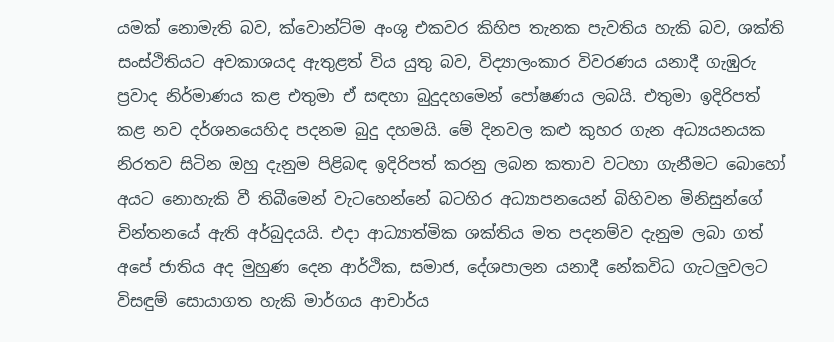යමක් නොමැති බව, ක්වොන්ට්ම අංශු එකවර කිහිප තැනක පැවතිය හැකි බව, ශක්ති සංස්ථිතියට අවකාශයද ඇතුළත් විය යුතු බව, විද්‍යාලංකාර විවරණය යනාදී ගැඹුරු ප්‍රවාද නිර්මාණය කළ එතුමා ඒ සඳහා බුදුදහමෙන් පෝෂණය ලබයි. එතුමා ඉදිරිපත් කළ නව දර්ශනයෙහිද පදනම බුදු දහමයි. මේ දිනවල කළු කුහර ගැන අධ්‍යයනයක නිරතව සිටින ඔහු දැනුම පිළිබඳ ඉදිරිපත් කරනු ලබන කතාව වටහා ගැනීමට බොහෝ අයට නොහැකි වී තිබීමෙන් වැටහෙන්නේ බටහිර අධ්‍යාපනයෙන් බිහිවන මිනිසුන්ගේ චින්තනයේ ඇති අර්බුදයයි. එදා ආධ්‍යාත්මික ශක්තිය මත පදනම්ව දැනුම ලබා ගත් අපේ ජාතිය අද මුහුණ දෙන ආර්ථික, සමාජ, දේශපාලන යනාදී නේකවිධ ගැටලුවලට විසඳුම් සොයාගත හැකි මාර්ගය ආචාර්ය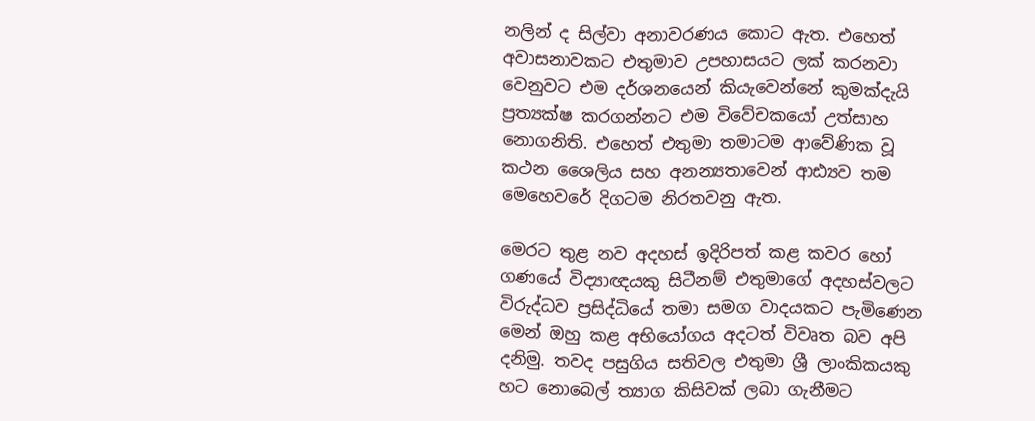නලින් ද සිල්වා අනාවරණය කොට ඇත. එහෙත් අවාසනාවකට එතුමාව උපහාසයට ලක් කරනවා වෙනුවට එම දර්ශනයෙන් කියැවෙන්නේ කුමක්දැයි ප්‍රත්‍යක්ෂ කරගන්නට එම විවේචකයෝ උත්සාහ නොගනිති. එහෙත් එතුමා තමාටම ආවේණික වූ කථන ශෛලිය සහ අනන්‍යතාවෙන් ආඪ්‍යව තම මෙහෙවරේ දිගටම නිරතවනු ඇත.

මෙරට තුළ නව අදහස් ඉදිරිපත් කළ කවර හෝ ගණයේ විද්‍යාඥයකු සිටීනම් එතුමාගේ අදහස්වලට විරුද්ධව ප්‍රසිද්ධියේ තමා සමග වාදයකට පැමිණෙන මෙන් ඔහු කළ අභියෝගය අදටත් විවෘත බව අපි දනිමු. තවද පසුගිය සතිවල එතුමා ශ්‍රී ලාංකිකයකු හට නොබෙල් ත්‍යාග කිසිවක් ලබා ගැනීමට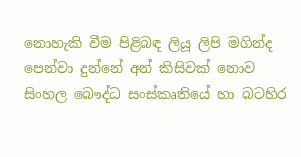නොහැකි වීම පිළිබඳ ලියූ ලිපි මගින්ද පෙන්වා දුන්නේ අන් කිසිවක් නොව සිංහල බෞද්ධ සංස්කෘතියේ හා බටහිර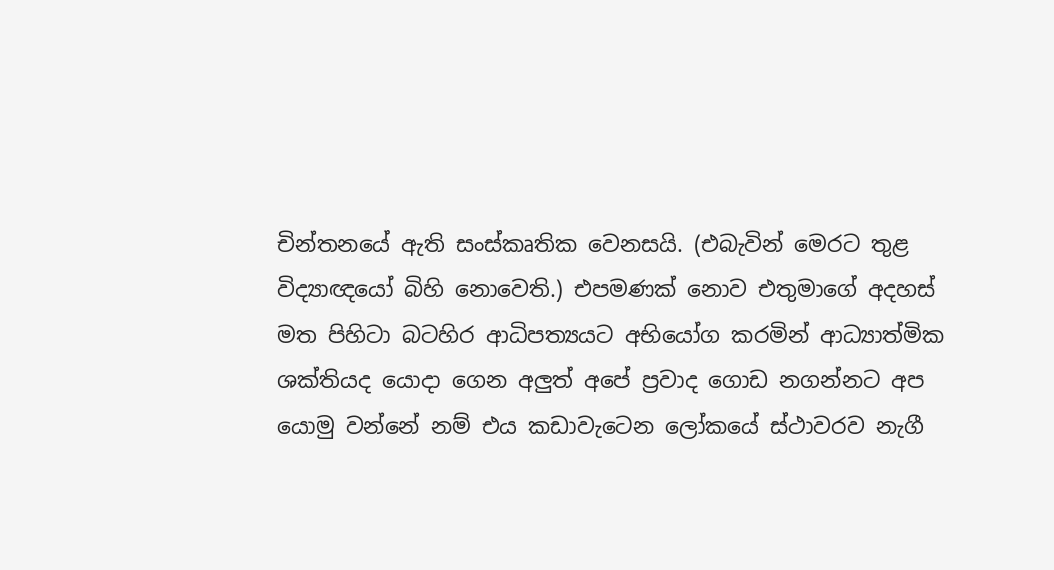චින්තනයේ ඇති සංස්කෘතික වෙනසයි. (එබැවින් මෙරට තුළ විද්‍යාඥයෝ බිහි නොවෙති.) එපමණක් නොව එතුමාගේ අදහස් මත පිහිටා බටහිර ආධිපත්‍යයට අභියෝග කරමින් ආධ්‍යාත්මික ශක්තියද යොදා ගෙන අලුත් අපේ ප්‍රවාද ගොඩ නගන්නට අප යොමු වන්නේ නම් එය කඩාවැටෙන ලෝකයේ ස්ථාවරව නැගී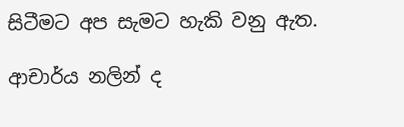සිටීමට අප සැමට හැකි වනු ඇත.

ආචාර්ය නලින් ද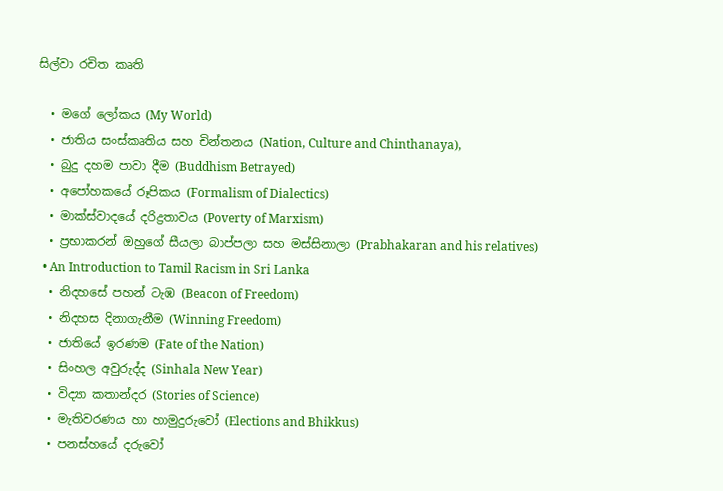සිල්වා රචිත කෘති

  • මගේ ලෝකය (My World)
  • ජාතිය සංස්කෘතිය සහ චින්තනය (Nation, Culture and Chinthanaya),
  • බුදු දහම පාවා දීම (Buddhism Betrayed)
  • අපෝහකයේ රූපිකය (Formalism of Dialectics)
  • මාක්ස්වාදයේ දරිද්‍රතාවය (Poverty of Marxism)
  • ප්‍රභාකරන් ඔහුගේ සීයලා බාප්පලා සහ මස්සිනාලා (Prabhakaran and his relatives)
  • An Introduction to Tamil Racism in Sri Lanka
  • නිදහසේ පහන් ටැඹ (Beacon of Freedom)
  • නිදහස දිනාගැනීම (Winning Freedom)
  • ජාතියේ ඉරණම (Fate of the Nation)
  • සිංහල අවුරුද්ද (Sinhala New Year)
  • විද්‍යා කතාන්දර (Stories of Science)
  • මැතිවරණය හා හාමුදුරුවෝ (Elections and Bhikkus)
  • පනස්හයේ දරුවෝ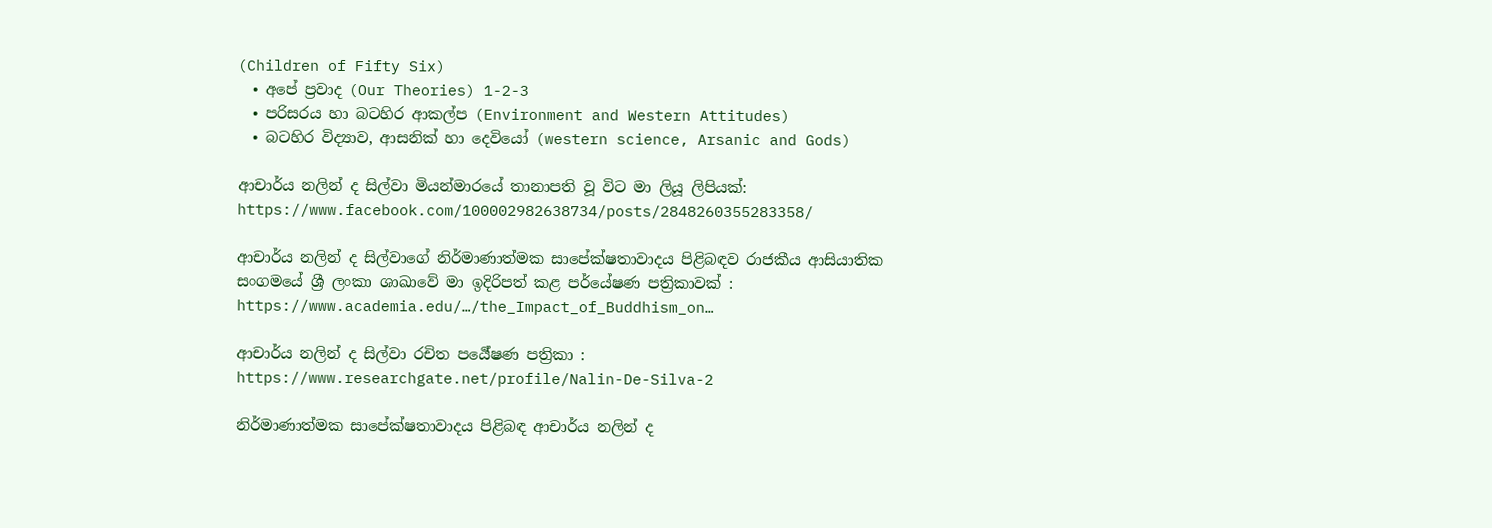(Children of Fifty Six)
  • අපේ ප්‍රවාද (Our Theories) 1-2-3
  • පරිසරය හා බටහිර ආකල්ප (Environment and Western Attitudes)
  • බටහිර විද්‍යාව, ආසනික් හා දෙවියෝ (western science, Arsanic and Gods)

ආචාර්ය නලින් ද සිල්වා මියන්මාරයේ තානාපති වූ විට මා ලියූ ලිපියක්: https://www.facebook.com/100002982638734/posts/2848260355283358/

ආචාර්ය නලින් ද සිල්වාගේ නිර්මාණාත්මක සාපේක්ෂතාවාදය පිළිබඳව රාජකීය ආසියාතික සංගමයේ ශ්‍රී ලංකා ශාඛාවේ මා ඉදිරිපත් කළ පර්යේෂණ පත්‍රිකාවක් : https://www.academia.edu/…/the_Impact_of_Buddhism_on…

ආචාර්ය නලින් ද සිල්වා රචිත පර්‍යේෂණ පත්‍රිකා : https://www.researchgate.net/profile/Nalin-De-Silva-2

නිර්මාණාත්මක සාපේක්ෂතාවාදය පිළිබඳ ආචාර්ය නලින් ද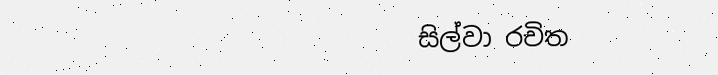සිල්වා රචිත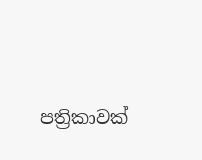පත්‍රිකාවක්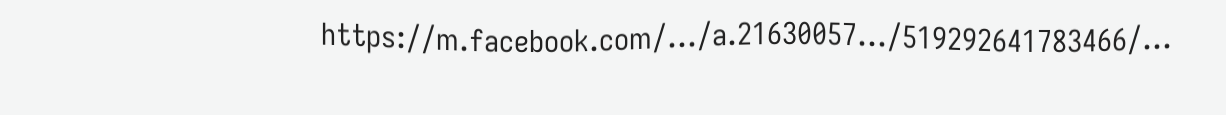https://m.facebook.com/…/a.21630057…/519292641783466/…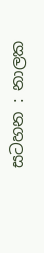සටහන : නාලක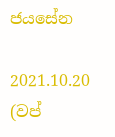ජයසේන

2021.10.20 (වප්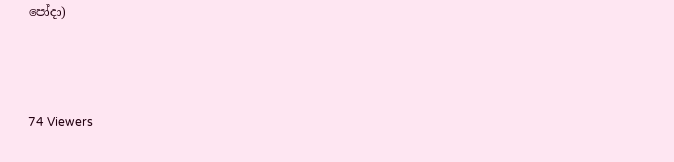පෝදා)



74 Viewers